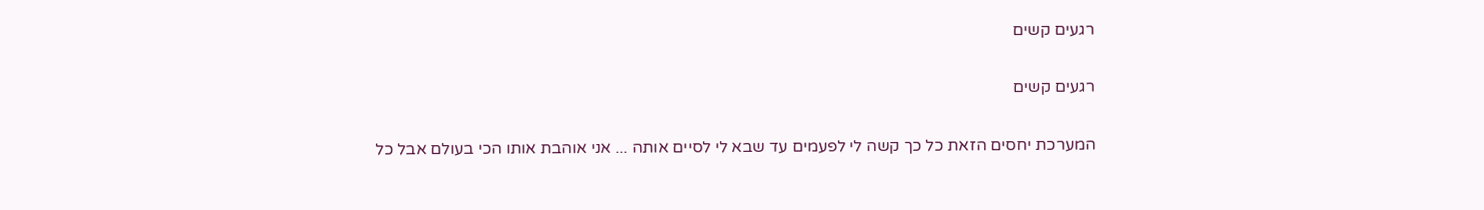רגעים קשים

רגעים קשים

המערכת יחסים הזאת כל כך קשה לי לפעמים עד שבא לי לסיים אותה ... אני אוהבת אותו הכי בעולם אבל כל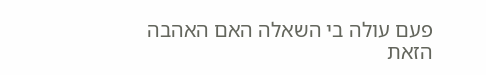פעם עולה בי השאלה האם האהבה הזאת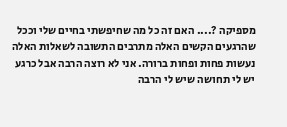מספיקה ?.... האם זה כל מה שחיפשתי בחיים שלי וככל שהרגעים הקשים האלה מתרבים התשובה לשאלות האלה נעשות פחות ופחות ברורה. אני לא רוצה הרבה אבל כרגע יש לי תחושה שיש לי הרבה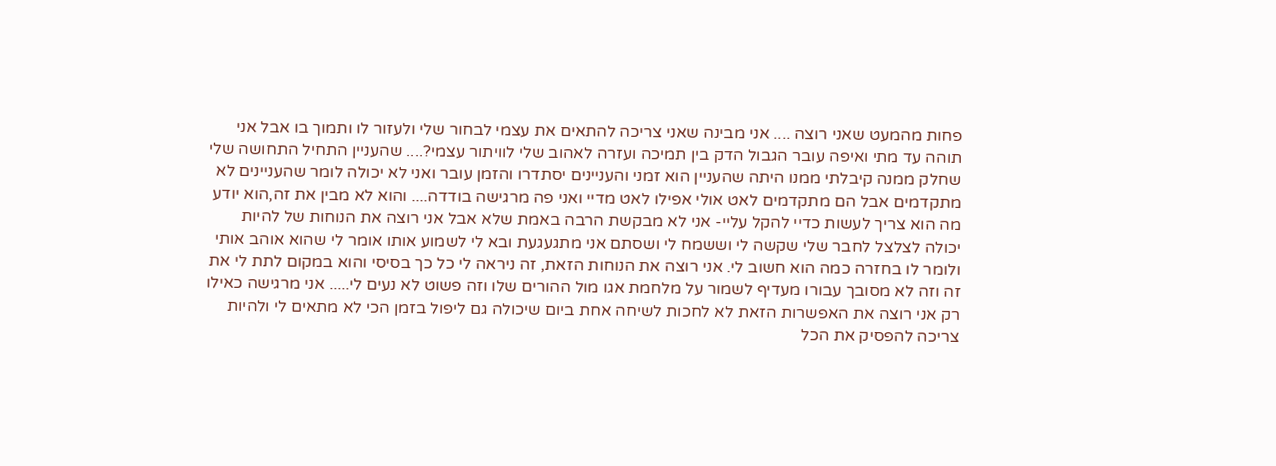פחות מהמעט שאני רוצה .... אני מבינה שאני צריכה להתאים את עצמי לבחור שלי ולעזור לו ותמוך בו אבל אני תוהה עד מתי ואיפה עובר הגבול הדק בין תמיכה ועזרה לאהוב שלי לוויתור עצמי?.... שהעניין התחיל התחושה שלי שחלק ממנה קיבלתי ממנו היתה שהעניין הוא זמני והעניינים יסתדרו והזמן עובר ואני לא יכולה לומר שהעניינים לא מתקדמים אבל הם מתקדמים לאט אולי אפילו לאט מדיי ואני פה מרגישה בודדה.... והוא לא מבין את זה,הוא יודע מה הוא צריך לעשות כדיי להקל עליי- אני לא מבקשת הרבה באמת שלא אבל אני רוצה את הנוחות של להיות יכולה לצלצל לחבר שלי שקשה לי וששמח לי ושסתם אני מתגעגעת ובא לי לשמוע אותו אומר לי שהוא אוהב אותי ולומר לו בחזרה כמה הוא חשוב לי. אני רוצה את הנוחות הזאת, זה ניראה לי כל כך בסיסי והוא במקום לתת לי את זה וזה לא מסובך עבורו מעדיף לשמור על מלחמת אגו מול ההורים שלו וזה פשוט לא נעים לי..... אני מרגישה כאילו רק אני רוצה את האפשרות הזאת לא לחכות לשיחה אחת ביום שיכולה גם ליפול בזמן הכי לא מתאים לי ולהיות צריכה להפסיק את הכל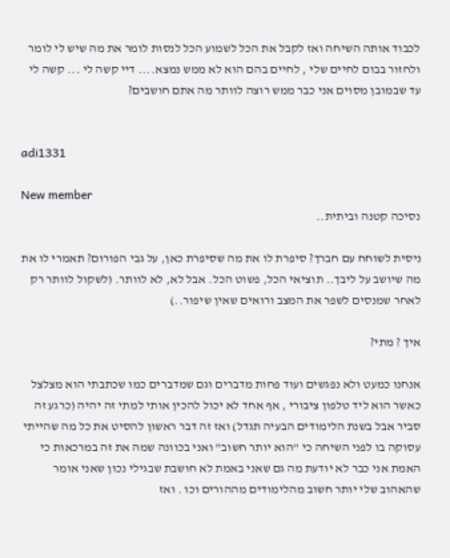לכבוד אותה השיחה ואז לקבל את הכל לשמוע הכל לנסות לומר את מה שיש לי לומר ולחזור בבום לחיים שלי , לחיים בהם הוא לא ממש נמצא.... דיי קשה לי ... קשה לי עד שבמובן מסוים אני כבר ממש רוצה לוותר מה אתם חושבים?


adi1331

New member
נסיכה קטנה וביתית..

ניסית לשוחח עם חברך? סיפרת לו את מה שסיפרת כאן, על גבי הפורום? תאמרי לו את מה שיושב על ליבך.. תוציאי הכל, פשוט הכל. אבל לא, לא לוותר. (לשקול לוותר רק לאחר שמנסים לשפר את המצב ורואים שאין שיפור..)

איך ? מתי?

אנחנו כמעט ולא נפגשים ועוד פחות מדברים וגם שמדברים כמו שכתבתי הוא מצלצל כאשר הוא ליד טלפון ציבורי , אף אחד לא יכול להכין אותי למתי זה יהיה (כרגע זה סביר אבל בשנת הלימודים הבעיה תגדל) ואז זה דבר ראשון להסיט את כל מה שהייתי עסוקה בו לפני השיחה כי "הוא יותר חשוב" ואני בכוונה שמה את זה במרכאות כי האמת אני כבר לא יודעת מה גם שאני באמת לא חושבת שבגילי נכון שאני אומר שהאהוב שלי יותר חשוב מהלימודים מההורים וכו . ואז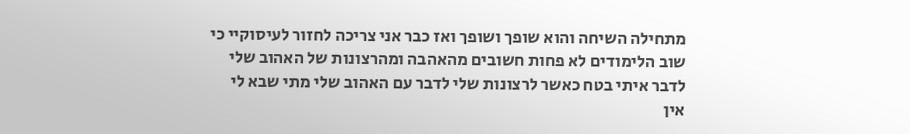מתחילה השיחה והוא שופך ושופך ואז כבר אני צריכה לחזור לעיסוקיי כי שוב הלימודים לא פחות חשובים מהאהבה ומהרצונות של האהוב שלי לדבר איתי בטח כאשר לרצונות שלי לדבר עם האהוב שלי מתי שבא לי אין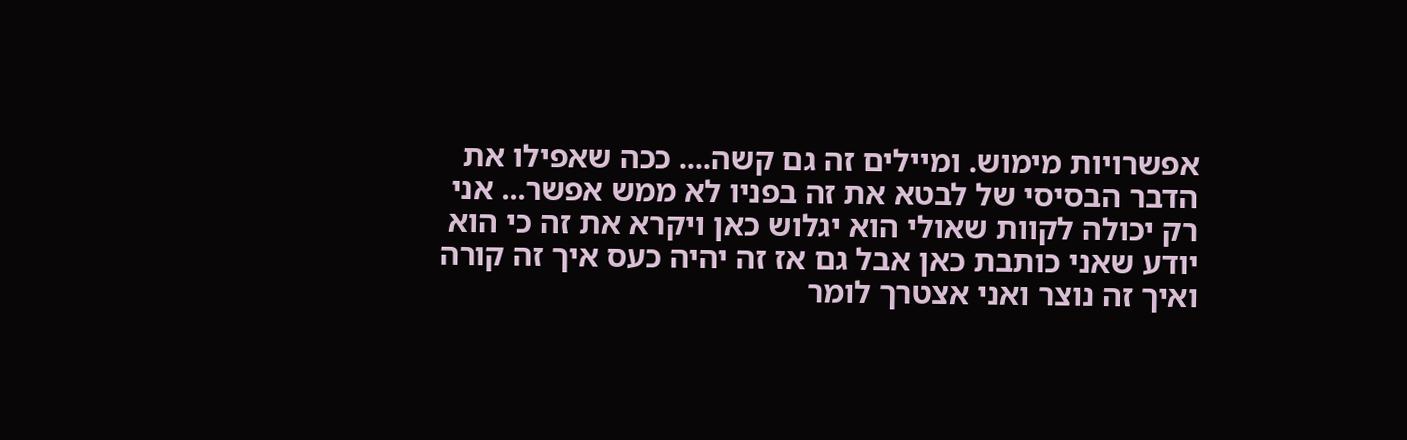אפשרויות מימוש. ומיילים זה גם קשה.... ככה שאפילו את הדבר הבסיסי של לבטא את זה בפניו לא ממש אפשר... אני רק יכולה לקוות שאולי הוא יגלוש כאן ויקרא את זה כי הוא יודע שאני כותבת כאן אבל גם אז זה יהיה כעס איך זה קורה ואיך זה נוצר ואני אצטרך לומר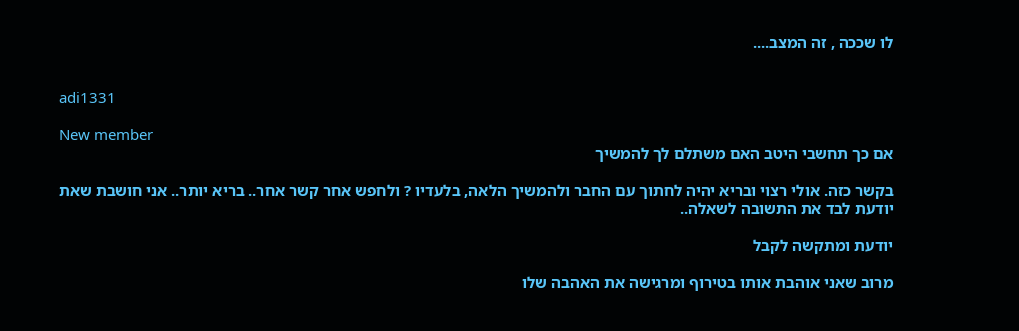לו שככה , זה המצב....


adi1331

New member
אם כך תחשבי היטב האם משתלם לך להמשיך

בקשר כזה. אולי רצוי ובריא יהיה לחתוך עם החבר ולהמשיך הלאה, בלעדיו ? ולחפש אחר קשר אחר.. בריא יותר.. אני חושבת שאת יודעת לבד את התשובה לשאלה..

יודעת ומתקשה לקבל

מרוב שאני אוהבת אותו בטירוף ומרגישה את האהבה שלו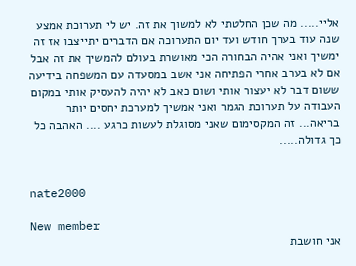אליי..... מה שכן החלטתי לא למשוך את זה. יש לי תערוכת אמצע שנה עוד בערך חודש ועד יום התערוכה אם הדברים יתייצבו אז זה ימשיך ואני אהיה הבחורה הכי מאושרת בעולם להמשיך את זה אבל אם לא בערב אחרי הפתיחה אני אשב במסעדה עם המשפחה בידיעה ששום דבר לא יעצור אותי ושום כאב לא יהיה להעסיק אותי במקום העבודה על תערוכת הגמר ואני אמשיך למערכת יחסים יותר בריאה... זה המקסימום שאני מסוגלת לעשות כרגע .... האהבה כל כך גדולה.....


nate2000

New member
אני חושבת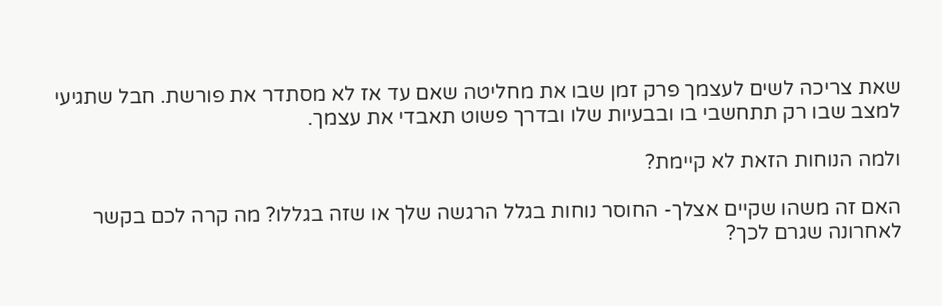שאת צריכה לשים לעצמך פרק זמן שבו את מחליטה שאם עד אז לא מסתדר את פורשת. חבל שתגיעי למצב שבו רק תתחשבי בו ובבעיות שלו ובדרך פשוט תאבדי את עצמך.

ולמה הנוחות הזאת לא קיימת?

האם זה משהו שקיים אצלך- החוסר נוחות בגלל הרגשה שלך או שזה בגללו? מה קרה לכם בקשר לאחרונה שגרם לכך?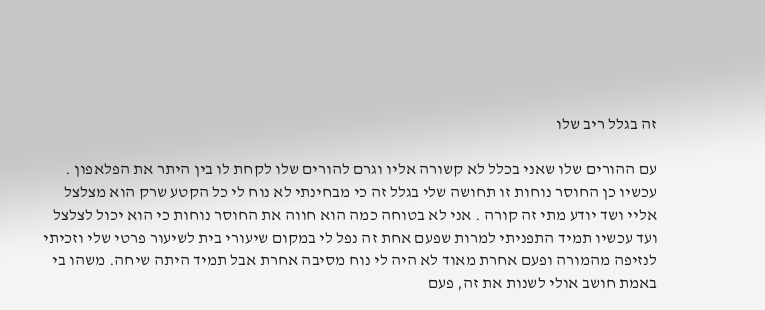זה בגלל ריב שלו

עם ההורים שלו שאני בכלל לא קשורה אליו וגרם להורים שלו לקחת לו בין היתר את הפלאפון . עכשיו כן החוסר נוחות זו תחושה שלי בגלל זה כי מבחינתי לא נוח לי כל הקטע שרק הוא מצלצל אליי ושד יודע מתי זה קורה . אני לא בטוחה כמה הוא חווה את החוסר נוחות כי הוא יכול לצלצל ועד עכשיו תמיד התפניתי למרות שפעם אחת זה נפל לי במקום שיעורי בית לשיעור פרטי שלי וזכיתי לנזיפה מהמורה ופעם אחרת מאוד לא היה לי נוח מסיבה אחרת אבל תמיד היתה שיחה. משהו בי באמת חושב אולי לשנות את זה, פעם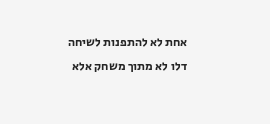אחת לא להתפנות לשיחה דלו לא מתוך משחק אלא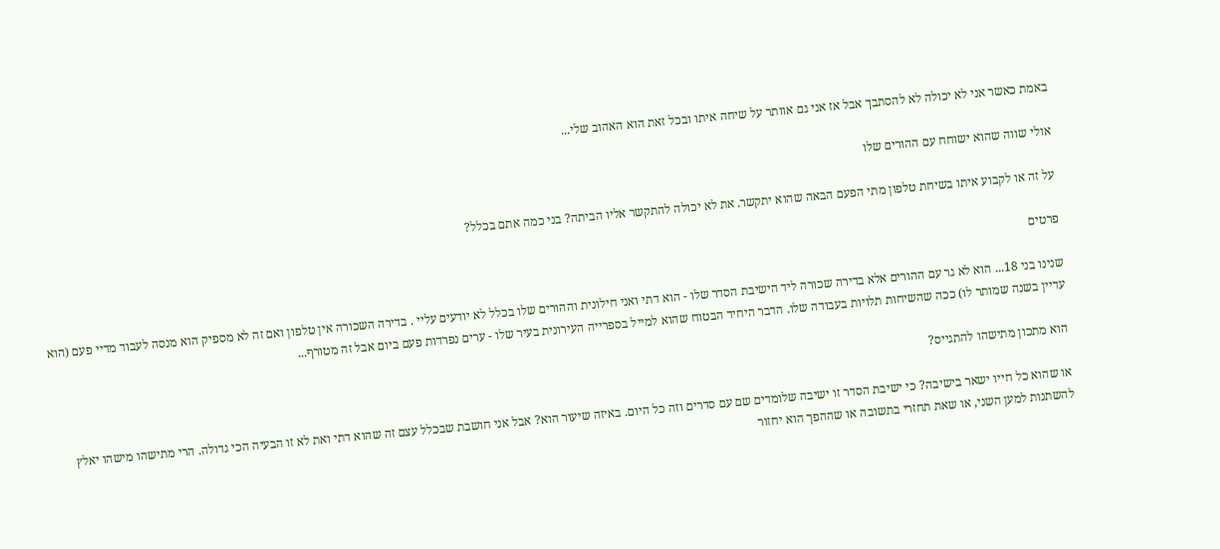באמת כאשר אני לא יכולה לא להסתבך אבל אז אני גם אוותר על שיחה איתו ובכל זאת הוא האהוב שלי...

אולי שווה שהוא ישוחח עם ההורים שלו

על זה או לקבוע איתו בשיחת טלפון מתי הפעם הבאה שהוא יתקשר. את לא יכולה להתקשר אליו הביתה? בני כמה אתם בכלל?

פרטים

שנינו בני 18... הוא לא גר עם ההורים אלא בדירה שכורה ליד הישיבת הסדר שלו - הוא דתי ואני חילונית וההורים שלו בכלל לא יודעים עליי . בדירה השכורה אין טלפון ואם זה לא מספיק הוא מנסה לעבוד מדיי פעם (הוא עדיין בשנה שמותר לו) ככה שהשיחות תלויות בעבודה שלו. הדבר היחיד הבטוח שהוא למייל בספרייה העירונית בעיר שלו - ערים נפרדות פעם ביום אבל זה מטורף...

הוא מתכון מתישהו להתגייס?

או שהוא כל חייו ישאר בישיבה? כי ישיבת הסדר זו ישיבה שלומדים שם עם סדרים וזה כל היום. באיזה שיעור הוא? אבל אני חושבת שבכלל עצם זה שהוא דתי ואת לא זו הבעיה הכי גדולה. הרי מתישהו מישהו יאלץ להשתנות למען השני, או שאת תחזרי בתשובה או שההפך הוא יחזור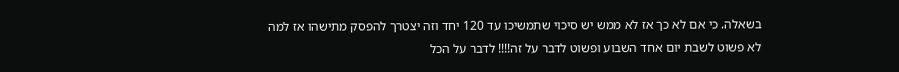בשאלה. כי אם לא כך אז לא ממש יש סיכוי שתמשיכו עד 120 יחד וזה יצטרך להפסק מתישהו אז למה לא פשוט לשבת יום אחד השבוע ופשוט לדבר על זה!!!! לדבר על הכל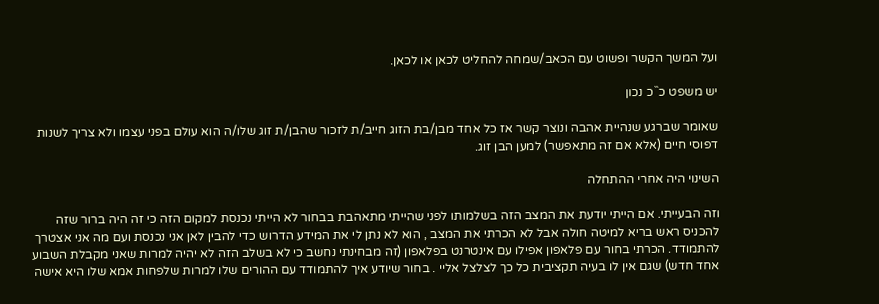ועל המשך הקשר ופשוט עם הכאב/שמחה להחליט לכאן או לכאן.

יש משפט כ``כ נכון

שאומר שברגע שנהיית אהבה ונוצר קשר אז כל אחד מבן/בת הזוג חייב/ת לזכור שהבן/ת זוג שלו/ה הוא עולם בפני עצמו ולא צריך לשנות דפוסי חיים (אלא אם זה מתאפשר) למען הבן זוג.

השינוי היה אחרי ההתחלה

וזה הבעייתי. אם הייתי יודעת את המצב הזה בשלמותו לפני שהייתי מתאהבת בבחור לא הייתי נכנסת למקום הזה כי זה היה ברור שזה להכניס ראש בריא למיטה חולה אבל לא הכרתי את המצב , הוא לא נתן לי את המידע הדרוש כדי להבין לאן אני נכנסת ועם מה אני אצטרך להתמודד. הכרתי בחור עם פלאפון אפילו עם אינטרנט בפלאפון (זה מבחינתי נחשב כי לא בשלב הזה לא יהיה למרות שאני מקבלת השבוע אחד חדש) שגם אין לו בעיה תקציבית כל כך לצלצל אליי . בחור שיודע איך להתמודד עם ההורים שלו למרות שלפחות אמא שלו היא אישה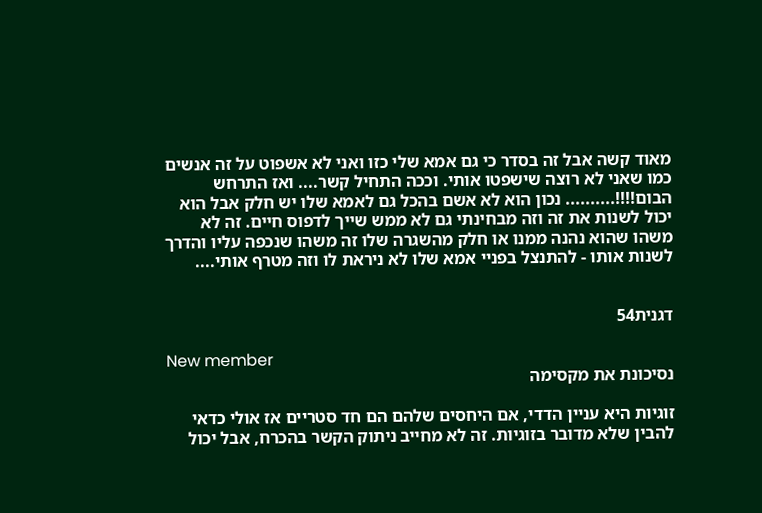מאוד קשה אבל זה בסדר כי גם אמא שלי כזו ואני לא אשפוט על זה אנשים כמו שאני לא רוצה שישפטו אותי. וככה התחיל קשר.... ואז התרחש הבום!!!!.......... נכון הוא לא אשם בהכל גם לאמא שלו יש חלק אבל הוא יכול לשנות את זה וזה מבחינתי גם לא ממש שייך לדפוס חיים. זה לא משהו שהוא נהנה ממנו או חלק מהשגרה שלו זה משהו שנכפה עליו והדרך לשנות אותו - להתנצל בפניי אמא שלו לא ניראת לו וזה מטרף אותי....


דגנית54

New member
נסיכונת את מקסימה

זוגיות היא עניין הדדי, אם היחסים שלהם הם חד סטריים אז אולי כדאי להבין שלא מדובר בזוגיות. זה לא מחייב ניתוק הקשר בהכרח, אבל יכול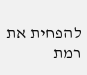להפחית את רמת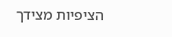הציפיות מצידך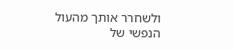ולשחרר אותך מהעול הנפשי של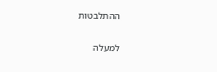ההתלבטות

למעלה